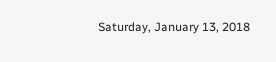Saturday, January 13, 2018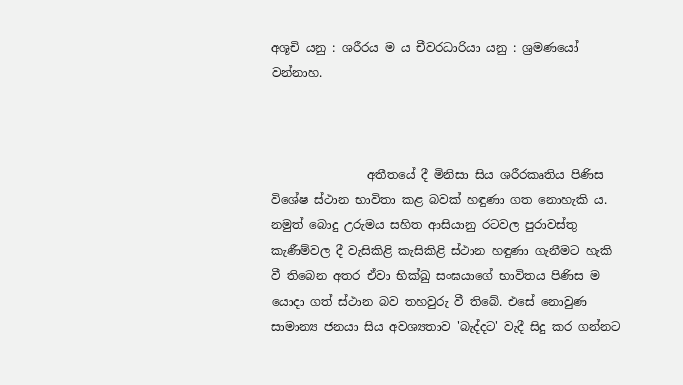අශූචි යනු : ශරීරය ම ය චීවරධාරියා යනු : ශ්‍රමණයෝ වන්නාහ.



                අතීතයේ දී මිනිසා සිය ශරීරකෘතිය පිණිස විශේෂ ස්ථාන භාවිතා කළ බවක් හඳුණා ගත නොහැකි ය. නමුත් බොදු උරුමය සහිත ආසියානු රටවල පුරාවස්තු කැණීම්වල දී වැසිකිළි කැසිකිළි ස්ථාන හඳුණා ගැනීමට හැකි වී තිබෙන අතර ඒවා භික්ඛු සංඝයාගේ භාවිතය පිණිස ම යොදා ගත් ස්ථාන බව තහවුරු වී තිබේ. එසේ නොවුණ සාමාන්‍ය ජනයා සිය අවශ්‍යතාව 'බැද්දට' වැදී සිදු කර ගන්නට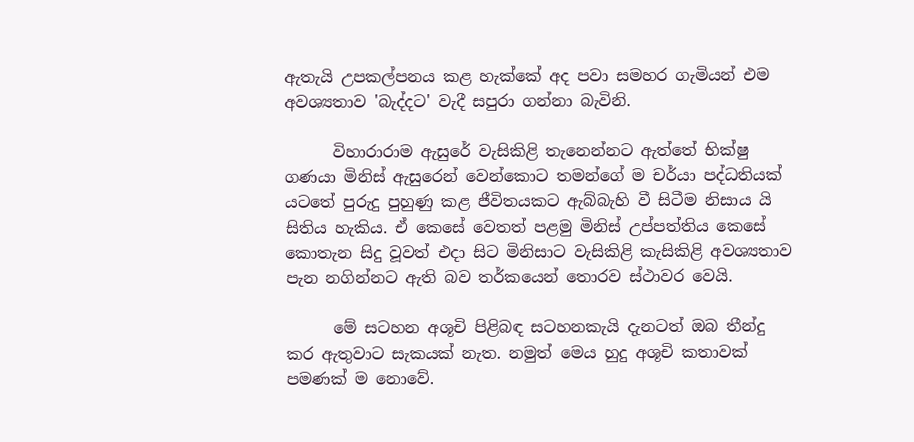ඇතැයි උපකල්පනය කළ හැක්කේ අද පවා සමහර ගැමියන් එම අවශ්‍යතාව 'බැද්දට' වැදී සපුරා ගන්නා බැවිනි.

      විහාරාරාම ඇසුරේ වැසිකිළි තැනෙන්නට ඇත්තේ භික්ෂු ගණයා මිනිස් ඇසුරෙන් වෙන්කොට තමන්ගේ ම චර්යා පද්ධතියක් යටතේ පුරුදු පුහුණු කළ ජීවිතයකට ඇබ්බැහි වී සිටීම නිසාය යි සිතිය හැකිය. ඒ කෙසේ වෙතත් පළමු මිනිස් උප්පත්තිය කෙසේ කොතැන සිදු වූවත් එදා සිට මිනිසාට වැසිකිළි කැසිකිළි අවශ්‍යතාව පැන නගින්නට ඇති බව තර්කයෙන් තොරව ස්ථාවර වෙයි.

      මේ සටහන අශූචි පිළිබඳ සටහනකැයි දැනටත් ඔබ තීන්දු කර ඇතුවාට සැකයක් නැත. නමුත් මෙය හුදු අශූචි කතාවක් පමණක් ම නොවේ.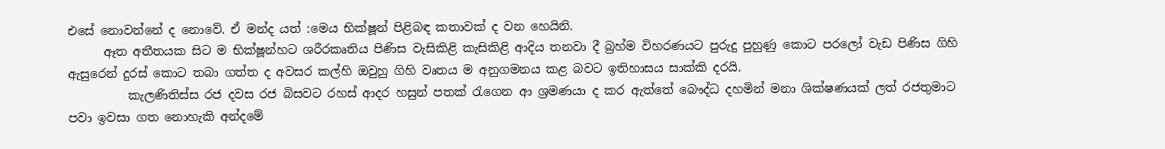එසේ නොවන්නේ ද නොවේ. ඒ මන්ද යත් :මෙය භික්ෂූන් පිළිබඳ කතාවක් ද වන හෙයිනි.
      ඈත අතීතයක සිට ම භික්ෂූන්හට ශරීරකෘතිය පිණිස වැසිකිළි කැසිකිළි ආදිය තනවා දී බ්‍රහ්ම විහරණයට පුරුදු පුහුණු කොට පරලෝ වැඩ පිණිස ගිහි ඇසුරෙන් දුරස් කොට තබා ගත්ත ද අවසර කල්හි ඔවුහු ගිහි වෘතය ම අනුගමනය කළ බවට ඉතිහාසය සාක්කි දරයි.
          කැලණිතිස්ස රජ දවස රජ බිසවට රහස් ආදර හසුන් පතක් රැගෙන ආ ශ්‍රමණයා ද කර ඇත්තේ බෞද්ධ දහමින් මනා ශික්ෂණයක් ලත් රජතුමාට පවා ඉවසා ගත නොහැකි අන්දමේ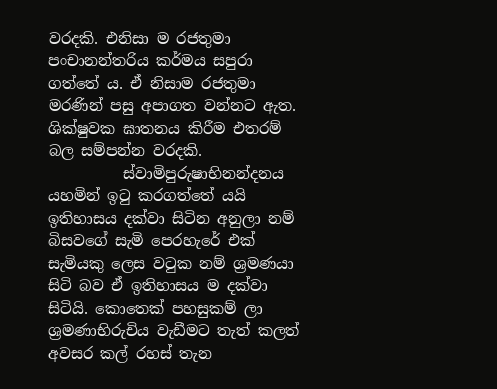වරදකි. එනිසා ම රජතුමා පංචානන්තරිය කර්මය සපුරා ගත්තේ ය. ඒ නිසාම රජතුමා මරණින් පසු අපාගත වන්නට ඇත. ශික්ෂුවක ඝාතනය කිරීම එතරම් බල සම්පන්න වරදකි.
          ස්වාමිපුරුෂාභිනන්දනය යහමින් ඉටු කරගත්තේ යයි ඉතිහාසය දක්වා සිටින අනුලා නම් බිසවගේ සැමි පෙරහැරේ එක් සැමියකු ලෙස වටුක නම් ශ්‍රමණයා සිටි බව ඒ ඉතිහාසය ම දක්වා සිටියි. කොතෙක් පහසුකම් ලා ශ්‍රමණාභිරුචිය වැඩීමට තැත් කලත් අවසර කල් රහස් තැන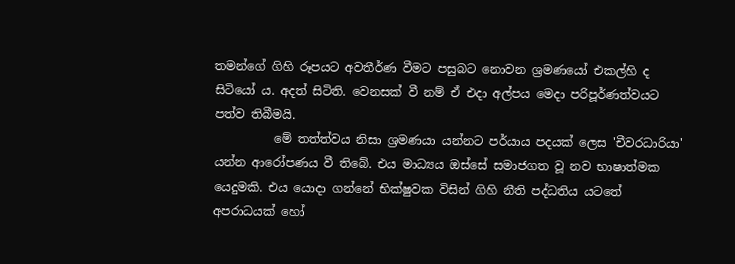තමන්ගේ ගිහි රූපයට අවතීර්ණ වීමට පසුබට නොවන ශ්‍රමණයෝ එකල්හි ද සිටියෝ ය. අදත් සිටිති. වෙනසක් වී නම් ඒ එදා අල්පය මෙදා පරිපූර්ණත්වයට පත්ව තිබීමයි.
          මේ තත්ත්වය නිසා ශ්‍රමණයා යන්නට පර්යාය පදයක් ලෙස 'චීවරධාරියා' යන්න ආරෝපණය වී තිබේ. එය මාධ්‍යය ඔස්සේ සමාජගත වූ නව භාෂාත්මක යෙදුමකි. එය යොදා ගන්නේ භික්ෂුවක විසින් ගිහි නීති පද්ධතිය යටතේ අපරාධයක් හෝ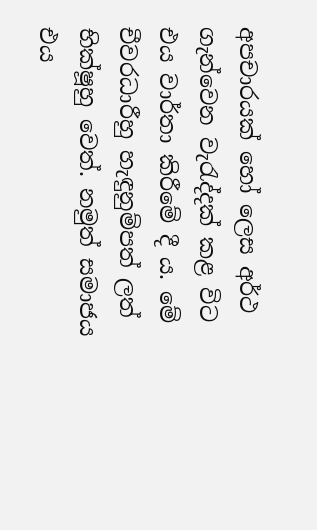අපචාරයක් හෝ ලෙස අර්ථ ගැන්වෙන වැරැද්දක් කළ විට එය වාර්තා කිරීමේ දී ය. මේ චීවරධාරීහු හැඳුනුම්පත් ලත් භික්ෂූහු වෙත්. නමුත් සමාජය එය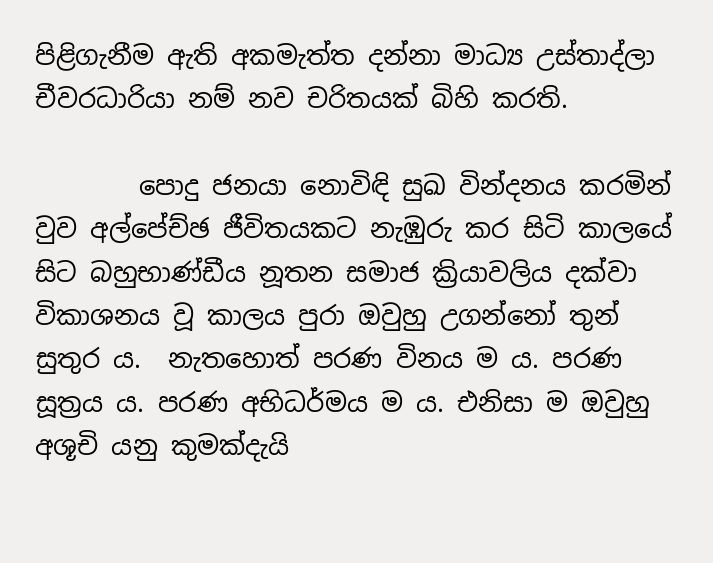පිළිගැනීම ඇති අකමැත්ත දන්නා මාධ්‍ය උස්තාද්ලා චීවරධාරියා නම් නව චරිතයක් බිහි කරති.

        පොදු ජනයා නොවිඳි සුඛ වින්දනය කරමින් වුව අල්පේච්ඡ ජීවිතයකට නැඹුරු කර සිටි කාලයේ සිට බහුභාණ්ඩීය නූතන සමාජ ක්‍රියාවලිය දක්වා විකාශනය වූ කාලය පුරා ඔවුහු උගන්නෝ තුන් සුතුර ය.  නැතහොත් පරණ විනය ම ය. පරණ සූත්‍රය ය. පරණ අභිධර්මය ම ය. එනිසා ම ඔවුහු අශූචි යනු කුමක්දැයි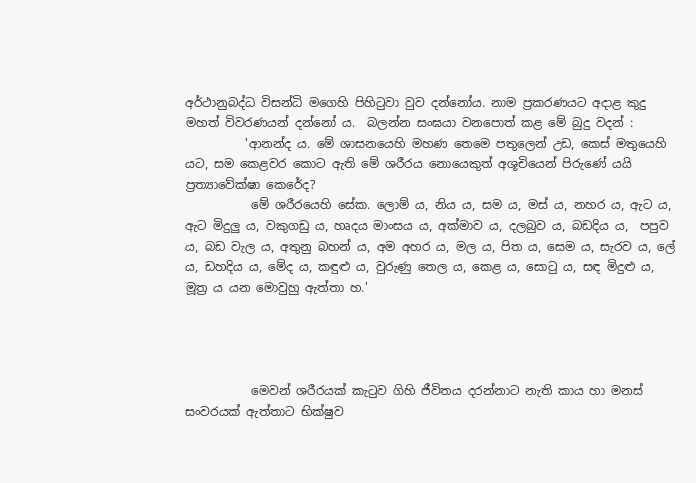අර්ථානුබද්ධ විසන්ධි මගෙහි පිහිටුවා වුව දන්නෝය. නාම ප්‍රකරණයට අදාළ කුදු මහත් විවරණයන් දන්නෝ ය.  බලන්න සංඝයා වනපොත් කළ මේ බුදු වදන් :
          'ආනන්ද ය. මේ ශාසනයෙහි මහණ තෙමෙ පතුලෙන් උඩ, කෙස් මතුයෙහි යට, සම කෙළවර කොට ඇති මේ ශරීරය නොයෙකුත් අශූචියෙන් පිරුණේ යයි ප්‍රත්‍යාවේක්ෂා කෙරේද?
           මේ ශරීරයෙහි සේක. ලොම් ය, නිය ය, සම ය, මස් ය, නහර ය, ඇට ය, ඇට මිදුලු ය, වකුගඩු ය, හෘදය මාංසය ය, අක්මාව ය, දලබුව ය, බඩදිය ය,  පපුව ය, බඩ වැල ය, අතුනු බහන් ය, අම අහර ය, මල ය, පිත ය, සෙම ය, සැරව ය, ලේ ය, ඩහදිය ය, මේද ය, කඳුළු ය, වුරුණු තෙල ය, කෙළ ය, සොටු ය, සඳ මිදුළු ය, මූත්‍ර ය යන මොවුහු ඇත්තා හ.'




           මෙවන් ශරීරයක් කැටුව ගිහි ජීවිතය දරන්නාට නැති කාය හා මනස් සංවරයක් ඇත්තාට භික්ෂුව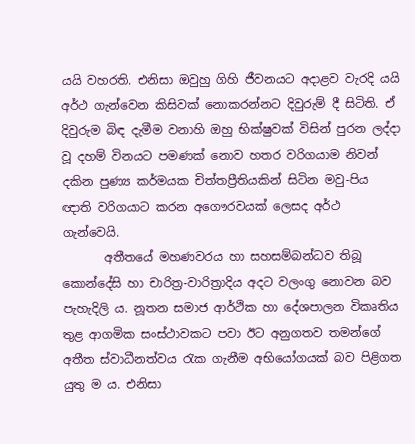යයි වහරති. එනිසා ඔවුහු ගිහි ජීවනයට අදාළව වැරදි යයි අර්ථ ගැන්වෙන කිසිවක් නොකරන්නට දිවුරුම් දී සිටිති. ඒ දිවුරුම බිඳ දැමීම වනාහි ඔහු භික්ෂුවක් විසින් පුරන ලද්දා වූ දහම් විනයට පමණක් නොව හතර වරිගයාම නිවන් දකින පුණ්‍ය කර්මයක චිත්තප්‍රීතියකින් සිටින මවු-පිය ඥාති වරිගයාට කරන අගෞරවයක් ලෙසද අර්ථ ගැන්වෙයි.
       අතීතයේ මහණවරය හා සහසම්බන්ධව තිබූ කොන්දේසි හා චාරිත්‍ර-වාරිත්‍රාදිය අදට වලංගු නොවන බව පැහැදිලි ය. නූතන සමාජ ආර්ථික හා දේශපාලන විකෘතිය තුළ ආගමික සංස්ථාවකට පවා ඊට අනුගතව තමන්ගේ අතීත ස්වාධීනත්වය රැක ගැනීම අභියෝගයක් බව පිළිගත යුතු ම ය. එනිසා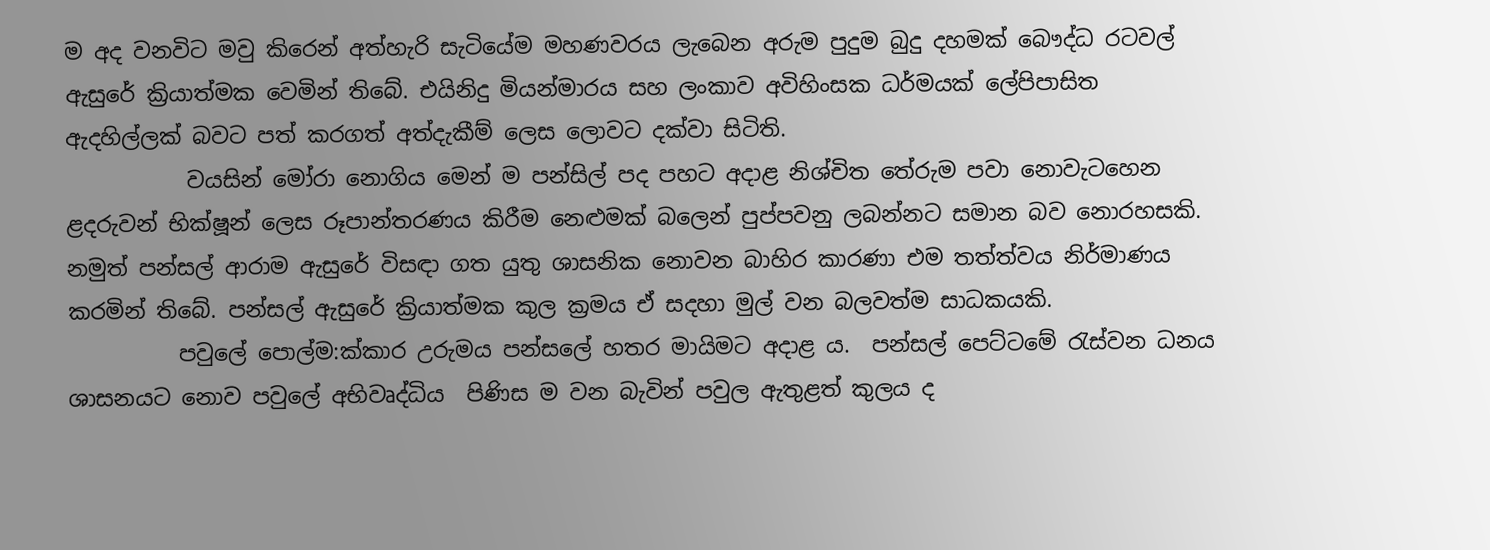ම අද වනවිට මවු කිරෙන් අත්හැරි සැටියේම මහණවරය ලැබෙන අරුම පුදුම බුදු දහමක් බෞද්ධ රටවල් ඇසුරේ ක්‍රියාත්මක වෙමින් තිබේ. එයිනිදු මියන්මාරය සහ ලංකාව අවිහිංසක ධර්මයක් ලේපිපාසිත ඇදහිල්ලක් බවට පත් කරගත් අත්දැකීම් ලෙස ලොවට දක්වා සිටිති.
           වයසින් මෝරා නොගිය මෙන් ම පන්සිල් පද පහට අදාළ නිශ්චිත තේරුම පවා නොවැටහෙන ළදරුවන් භික්ෂූන් ලෙස රූපාන්තරණය කිරීම නෙළුමක් බලෙන් පුප්පවනු ලබන්නට සමාන බව නොරහසකි. නමුත් පන්සල් ආරාම ඇසුරේ විසඳා ගත යුතු ශාසනික නොවන බාහිර කාරණා එම තත්ත්වය නිර්මාණය කරමින් තිබේ. පන්සල් ඇසුරේ ක්‍රියාත්මක කුල ක්‍රමය ඒ සදහා මුල් වන බලවත්ම සාධකයකි.
          පවුලේ පොල්ම:ක්කාර උරුමය පන්සලේ හතර මායිමට අදාළ ය.  පන්සල් පෙට්ටමේ රැස්වන ධනය ශාසනයට නොව පවුලේ අභිවෘද්ධිය  පිණිස ම වන බැවින් පවුල ඇතුළත් කුලය ද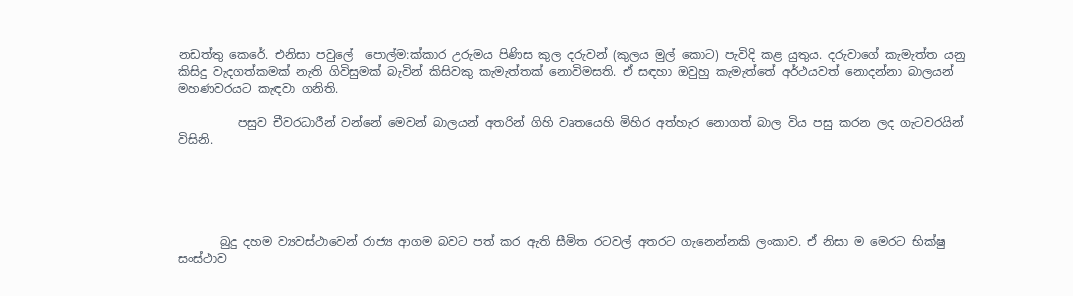නඩත්තු කෙරේ. එනිසා පවුලේ  පොල්ම:ක්කාර උරුමය පිණිස කුල දරුවන් (කුලය මුල් කොට) පැවිදි කළ යුතුය. දරුවාගේ කැමැත්ත යනු කිසිදු වැදගත්කමක් නැති ගිවිසුමක් බැවින් කිසිවකු කැමැත්තක් නොවිමසති. ඒ සඳහා ඔවුහු කැමැත්තේ අර්ථයවත් නොදන්නා බාලයන් මහණවරයට කැඳවා ගනිති.

          පසුව චීවරධාරීන් වන්නේ මෙවන් බාලයන් අතරින් ගිහි වෘතයෙහි මිහිර අත්හැර නොගත් බාල විය පසු කරන ලද ගැටවරයින් විසිනි.





       බුදු දහම ව්‍යවස්ථාවෙන් රාජ්‍ය ආගම බවට පත් කර ඇති සීමිත රටවල් අතරට ගැනෙන්නකි ලංකාව. ඒ නිසා ම මෙරට භික්ෂු සංස්ථාව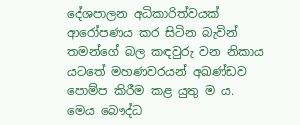දේශපාලන අධිකාරිත්වයක් ආරෝපණය කර සිටින බැවින් තමන්ගේ බල කඳවුරු වන නිකාය යටතේ මහණවරයන් අඛණ්ඩව පොම්ප කිරීම කළ යුතු ම ය. මෙය බෞද්ධ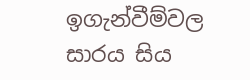ඉගැන්වීම්වල සාරය සිය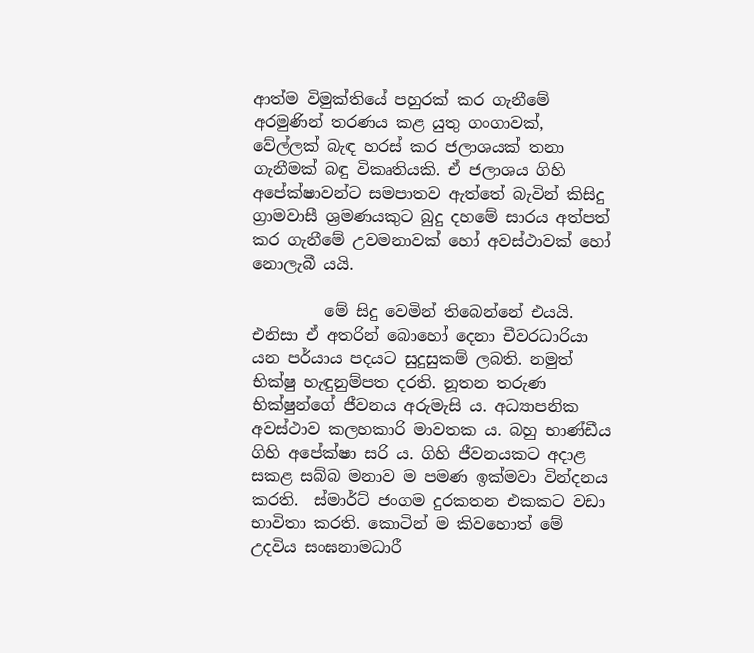ආත්ම විමුක්තියේ පහුරක් කර ගැනීමේ අරමුණින් තරණය කළ යුතු ගංගාවක්, වේල්ලක් බැඳ හරස් කර ජලාශයක් තනා ගැනීමක් බඳු විකෘතියකි. ඒ ජලාශය ගිහි අපේක්ෂාවන්ට සමපාතව ඇත්තේ බැවින් කිසිදු ග්‍රාමවාසී ශ්‍රමණයකුට බුදු දහමේ සාරය අත්පත් කර ගැනීමේ උවමනාවක් හෝ අවස්ථාවක් හෝ නොලැබී යයි.

         මේ සිදු වෙමින් තිබෙන්නේ එයයි. එනිසා ඒ අතරින් බොහෝ දෙනා චීවරධාරියා යන පර්යාය පදයට සුදුසුකම් ලබති. නමුත් භික්ෂු හැඳුනුම්පත දරති. නූතන තරුණ භික්ෂුන්ගේ ජීවනය අරුමැසි ය. අධ්‍යාපනික අවස්ථාව කලහකාරි මාවතක ය. බහු භාණ්ඩීය ගිහි අපේක්ෂා සරි ය. ගිහි ජීවනයකට අදාළ සකළ සබ්බ මනාව ම පමණ ඉක්මවා වින්දනය කරති.  ස්මාර්ට් ජංගම දුරකතන එකකට වඩා භාවිතා කරති. කොටින් ම කිවහොත් මේ උදවිය සංඝනාමධාරී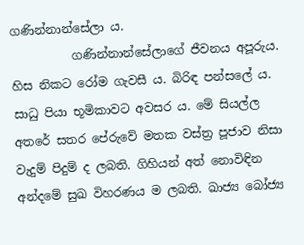ගණින්නාන්සේලා ය.
          ගණින්නාන්සේලාගේ ජීවනය අපූරුය. හිස නිකට රෝම ගැවසී ය. බිරිඳ පන්සලේ ය. සාධු පියා භූමිකාවට අවසර ය. මේ සියල්ල අතරේ සතර පේරුවේ මතක වස්ත්‍ර පූජාව නිසා වැදුම් පිදුම් ද ලබති. ගිහියන් අත් නොවිඳින අන්දමේ සුඛ විහරණය ම ලබති. ඛාජ්‍ය බෝජ්‍ය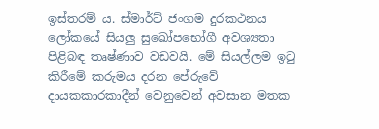ඉස්තරම් ය. ස්මාර්ට් ජංගම දුරකථනය ලෝකයේ සියලු සුඛෝපභෝගී අවශ්‍යතා පිළිබඳ තෘෂ්ණාව වඩවයි. මේ සියල්ලම ඉටු කිරීමේ කරුමය දරන පේරුවේ දායකකාරකාදීන් වෙනුවෙන් අවසාන මතක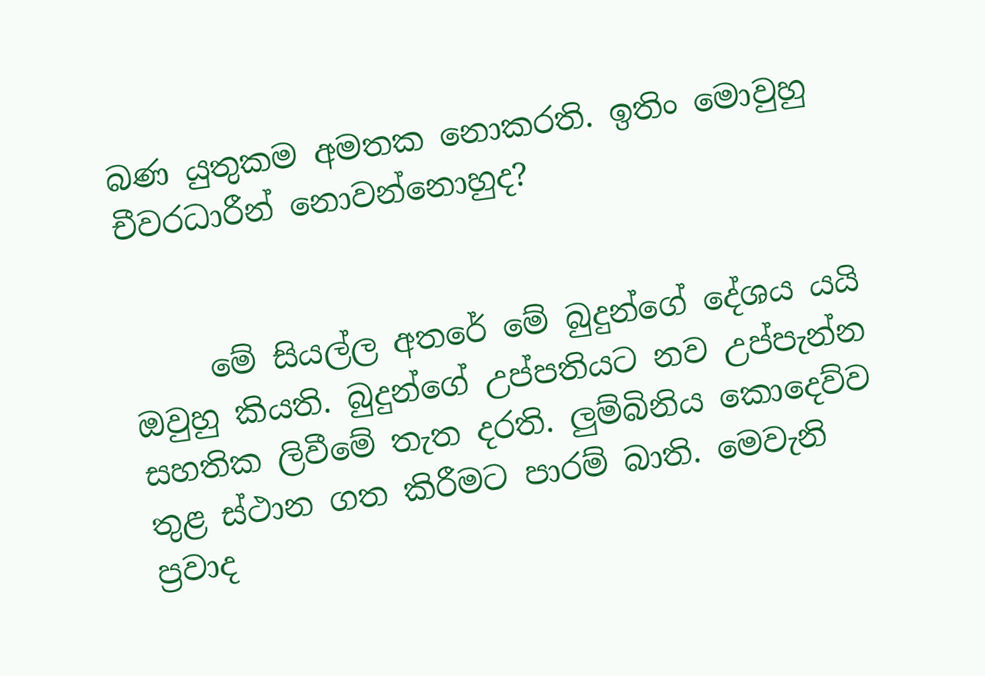බණ යුතුකම අමතක නොකරති. ඉතිං මොවුහු චීවරධාරීන් නොවන්නොහුද?


     මේ සියල්ල අතරේ මේ බුදුන්ගේ දේශය යයි ඔවුහු කියති. බුදුන්ගේ උප්පතියට නව උප්පැන්න සහතික ලිවීමේ තැත දරති. ලුම්බිනිය කොදෙව්ව තුළ ස්ථාන ගත කිරීමට පාරම් බාති. මෙවැනි ප්‍රවාද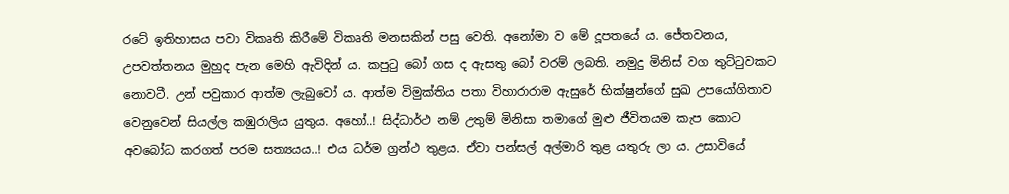රටේ ඉතිහාසය පවා විකෘති කිරීමේ විකෘති මනසකින් පසු වෙති. අනෝමා ව මේ දූපතයේ ය. ජේතවනය, උපවත්තනය මුහුද පැන මෙහි ඇවිදින් ය. කපුටු බෝ ගස ද ඇසතු බෝ වරම් ලබති. නමුදු මිනිස් වග තුට්ටුවකට නොවටී. උන් පවුකාර ආත්ම ලැබුවෝ ය. ආත්ම විමුක්තිය පතා විහාරාරාම ඇසුරේ භික්ෂුන්ගේ සුඛ උපයෝගිතාව වෙනුවෙන් සියල්ල කඹුරාලිය යුතුය. අහෝ..! සිද්ධාර්ථ නම් උතුම් මිනිසා තමාගේ මුළු ජීවිතයම කැප කොට අවබෝධ කරගත් පරම සත්‍යයය..! එය ධර්ම ග්‍රන්ථ තුළය. ඒවා පන්සල් අල්මාරි තුළ යතුරු ලා ය. උසාවියේ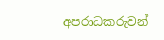අපරාධකරුවන්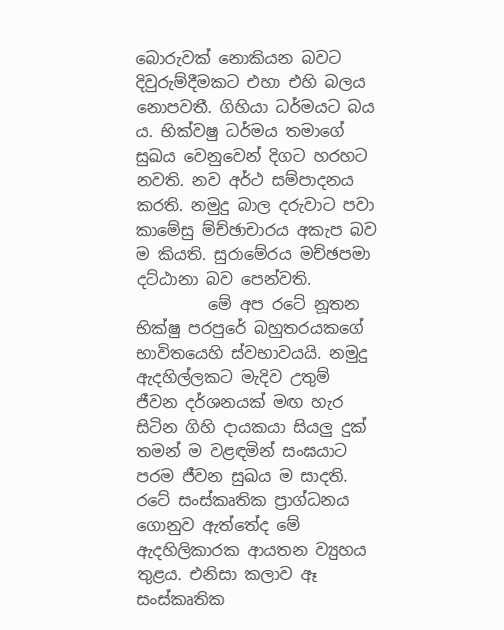බොරුවක් නොකියන බවට දිවුරුම්දීමකට එහා එහි බලය නොපවතී. ගිහියා ධර්මයට බය ය. භික්වෂු ධර්මය තමාගේ සුඛය වෙනුවෙන් දිගට හරහට නවති. නව අර්ථ සම්පාදනය කරති. නමුදු බාල දරුවාට පවා කාමේසු ම්ච්ඡාචාරය අකැප බව ම කියති. සුරාමේරය මච්ඡපමා දට්ඨානා බව පෙන්වති.
         මේ අප රටේ නූතන භික්ෂු පරපුරේ බහුතරයකගේ භාවිතයෙහි ස්වභාවයයි. නමුදු ඇදහිල්ලකට මැදිව උතුම් ජීවන දර්ශනයක් මඟ හැර සිටින ගිහි දායකයා සියලු දුක් තමන් ම වළඳමින් සංඝයාට පරම ජීවන සුඛය ම සාදති. රටේ සංස්කෘතික ප්‍රාග්ධනය ගොනුව ඇත්තේද මේ ඇදහිලිකාරක ආයතන ව්‍යුහය තුළය. එනිසා කලාව ඈ සංස්කෘතික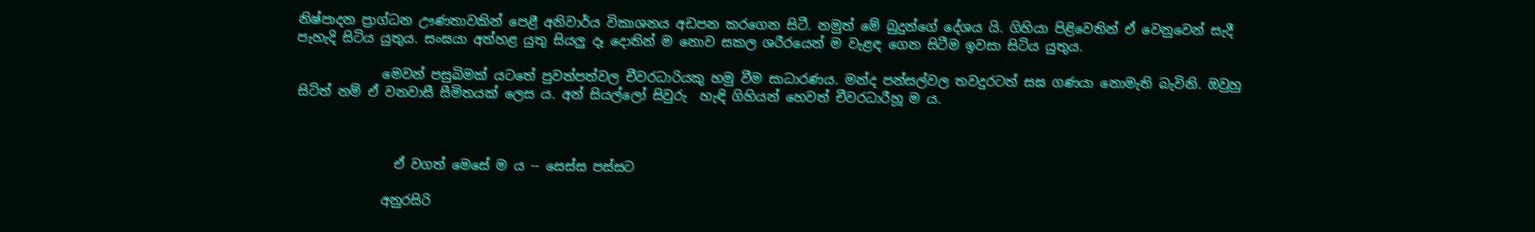නිෂ්පාදන ප්‍රාග්ධන ඌණතාවකින් පෙළී අනිවාර්ය විකාශනය අඩපන කරගෙන සිටී. නමුත් මේ බුදුන්ගේ දේශය යි. ගිහියා පිළිවෙතින් ඒ වෙනුවෙන් සැදී පැහැදි සිටිය යුතුය. සංඝයා අත්හළ යුතු සියලු දෑ දොතින් ම නොව සකල ශරීරයෙන් ම වැළඳ ගෙන සිටීම ඉවසා සිටිය යුතුය.

             මෙවන් පසුබිමක් යටතේ පුවත්පත්වල චීවරධාරියකු හමු වීම සාධාරණය. මන්ද පන්සල්වල තවදුරටත් සඝ ගණයා නොමැති බැවිනි. ඔවුහු සිටිත් නම් ඒ වනවාසී සීමිතයක් ලෙස ය. අන් සියල්ලෝ සිවුරු  හැඳි ගිහියන් හෙවත් චීවරධාරීහූ ම ය.



               ඒ වගත් මෙසේ ම ය -- සෙස්ස පස්සට

             අනුරසිරි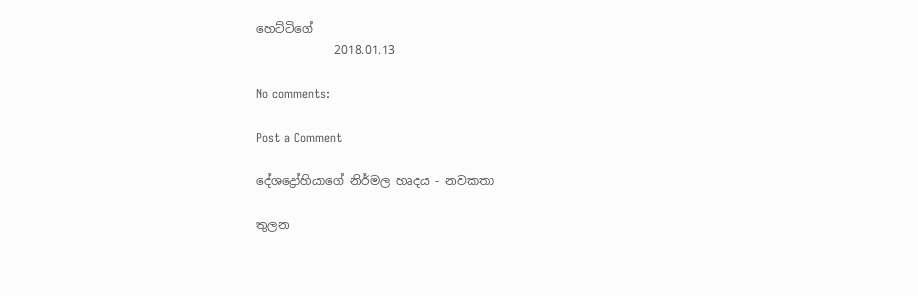හෙට්ටිගේ
             2018.01.13

No comments:

Post a Comment

දේශද්‍රෝහියාගේ නිර්මල හෘදය - නවකතා

තුලන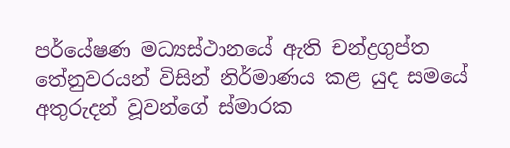පර්යේෂණ මධ්‍යස්ථානයේ ඇති චන්ද්‍රගුප්ත තේනුවරයන් විසින් නිර්මාණය කළ යුද සමයේ අතුරුදන් වූවන්ගේ ස්මාරක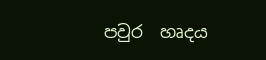පවුර  හෘදය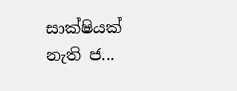සාක්ෂියක් නැති ජ...